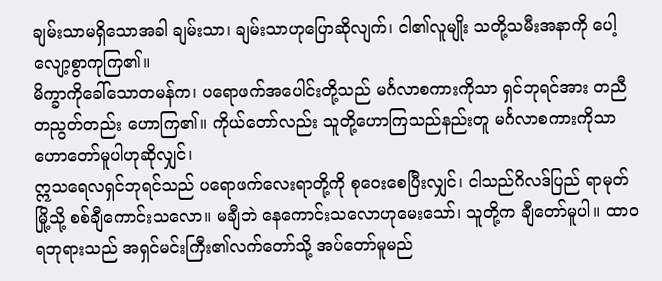ချမ်းသာမရှိသောအခါ ချမ်းသာ၊ ချမ်းသာဟုပြောဆိုလျက်၊ ငါ၏လူမျိုး သတို့သမီးအနာကို ပေါ့လျော့စွာကုကြ၏။
မိက္ခာကိုခေါ်သောတမန်က၊ ပရောဖက်အပေါင်းတို့သည် မင်္ဂလာစကားကိုသာ ရှင်ဘုရင်အား တညီတညွတ်တည်း ဟောကြ၏။ ကိုယ်တော်လည်း သူတို့ဟောကြသည်နည်းတူ မင်္ဂလာစကားကိုသာ ဟောတော်မူပါဟုဆိုလျှင်၊
ဣသရေလရှင်ဘုရင်သည် ပရောဖက်လေးရာတို့ကို စုဝေးစေပြီးလျှင်၊ ငါသည်ဂိလဒ်ပြည် ရာမုတ်မြို့သို့ စစ်ချီကောင်းသလော။ မချီဘဲ နေကောင်းသလောဟုမေးသော်၊ သူတို့က ချီတော်မူပါ။ ထာဝရဘုရားသည် အရှင်မင်းကြီး၏လက်တော်သို့ အပ်တော်မူမည်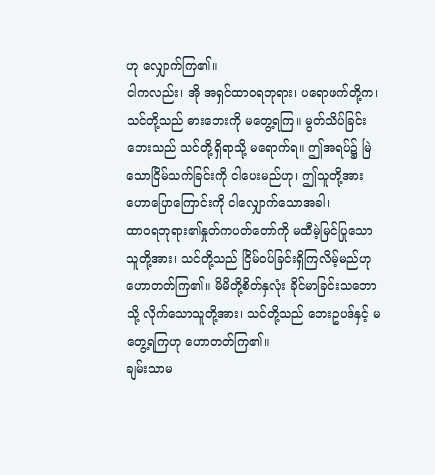ဟု လျှောက်ကြ၏။
ငါကလည်း၊ အို အရှင်ထာဝရဘုရား၊ ပရောဖက်တို့က၊ သင်တို့သည် ဓားဘေးကို မတွေ့ရကြ။ မွတ်သိပ်ခြင်းဘေးသည် သင်တို့ရှိရာသို့ မရောက်ရ။ ဤအရပ်၌ မြဲသောငြိမ်သက်ခြင်းကို ငါပေးမည်ဟု၊ ဤသူတို့အားဟောပြောကြောင်းကို ငါလျှောက်သောအခါ၊
ထာဝရဘုရား၏နှုတ်ကပတ်တော်ကို မထီမဲ့မြင်ပြုသော သူတို့အား၊ သင်တို့သည် ငြိမ်ဝပ်ခြင်းရှိကြလိမ့်မည်ဟု ဟောတတ်ကြ၏။ မိမိတို့စိတ်နှလုံး ခိုင်မာခြင်းသဘောသို့ လိုက်သောသူတို့အား၊ သင်တို့သည် ဘေးဥပဒ်နှင့် မတွေ့ရကြဟု ဟောတတ်ကြ၏။
ချမ်းသာမ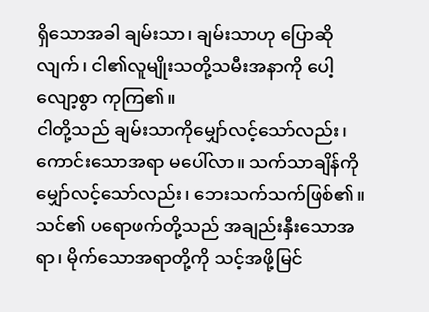ရှိသောအခါ ချမ်းသာ၊ ချမ်းသာဟု ပြောဆိုလျက်၊ ငါ၏လူမျိုးသတို့သမီးအနာကို ပေါ့လျော့စွာ ကုကြ၏။
ငါတို့သည် ချမ်းသာကိုမျှော်လင့်သော်လည်း၊ ကောင်းသောအရာ မပေါ်လာ။ သက်သာချိန်ကို မျှော်လင့်သော်လည်း၊ ဘေးသက်သက်ဖြစ်၏။
သင်၏ ပရောဖက်တို့သည် အချည်းနှီးသောအရာ၊ မိုက်သောအရာတို့ကို သင့်အဖို့မြင်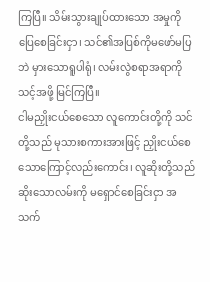ကြပြီ။ သိမ်းသွားချုပ်ထားသော အမှုကို ပြေစေခြင်းငှာ၊ သင်၏အပြစ်ကိုမဖော်မပြဘဲ မှားသောရူပါရုံ၊ လမ်းလွဲစရာအရာကို သင့်အဖို့ မြင်ကြပြီ။
ငါမညှိုးငယ်စေသော လူကောင်းတို့ကို သင်တို့သည် မုသားစကားအားဖြင့် ညှိုးငယ်စေသောကြောင့်လည်းကောင်း၊ လူဆိုးတို့သည် ဆိုးသောလမ်းကို မရှောင်စေခြင်းငှာ အသက်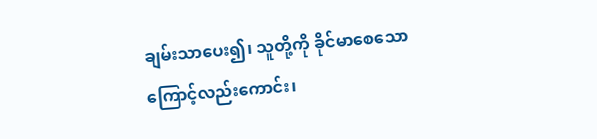ချမ်းသာပေး၍၊ သူတို့ကို ခိုင်မာစေသောကြောင့်လည်းကောင်း၊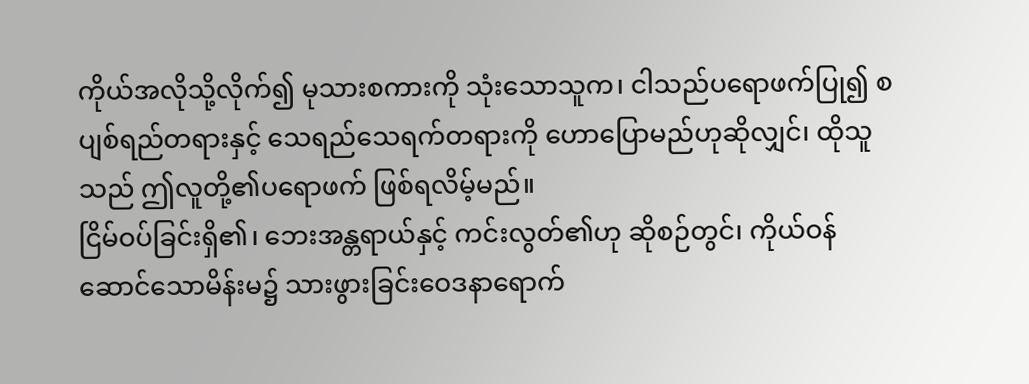ကိုယ်အလိုသို့လိုက်၍ မုသားစကားကို သုံးသောသူက၊ ငါသည်ပရောဖက်ပြု၍ စပျစ်ရည်တရားနှင့် သေရည်သေရက်တရားကို ဟောပြောမည်ဟုဆိုလျှင်၊ ထိုသူသည် ဤလူတို့၏ပရောဖက် ဖြစ်ရလိမ့်မည်။
ငြိမ်ဝပ်ခြင်းရှိ၏၊ ဘေးအန္တရာယ်နှင့် ကင်းလွတ်၏ဟု ဆိုစဉ်တွင်၊ ကိုယ်ဝန်ဆောင်သောမိန်းမ၌ သားဖွားခြင်းဝေဒနာရောက်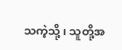သကဲ့သို့၊ သူတို့အ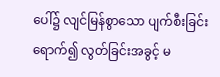ပေါ်၌ လျင်မြန်စွာသော ပျက်စီးခြင်းရောက်၍ လွတ်ခြင်းအခွင့် မ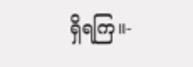ရှိရကြ။-